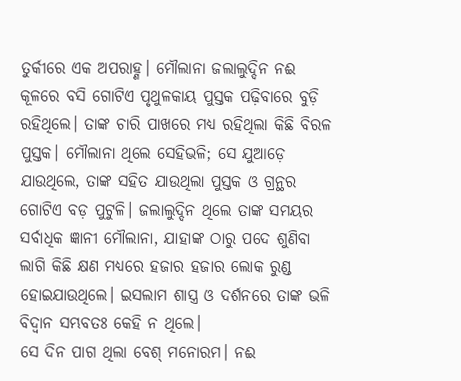ତୁର୍କୀରେ ଏକ ଅପରାହ୍ଣ। ମୌଲାନା ଜଲାଲୁଦ୍ଦିନ ନଈ କୂଳରେ ବସି ଗୋଟିଏ ପୃଥୁଳକାୟ ପୁସ୍ତକ ପଢ଼ିବାରେ ବୁଡ଼ି ରହିଥିଲେ। ତାଙ୍କ ଚାରି ପାଖରେ ମଧ୍ୟ ରହିଥିଲା କିଛି ବିରଳ ପୁସ୍ତକ। ମୌଲାନା ଥିଲେ ସେହିଭଳି; ସେ ଯୁଆଡ଼େ ଯାଉଥିଲେ, ତାଙ୍କ ସହିତ ଯାଉଥିଲା ପୁସ୍ତକ ଓ ଗ୍ରନ୍ଥର ଗୋଟିଏ ବଡ଼ ପୁଟୁଳି। ଜଲାଲୁଦ୍ଦିନ ଥିଲେ ତାଙ୍କ ସମୟର ସର୍ବାଧିକ ଜ୍ଞାନୀ ମୌଲାନା, ଯାହାଙ୍କ ଠାରୁ ପଦେ ଶୁଣିବା ଲାଗି କିଛି କ୍ଷଣ ମଧ୍ୟରେ ହଜାର ହଜାର ଲୋକ ରୁଣ୍ଡ ହୋଇଯାଉଥିଲେ। ଇସଲାମ ଶାସ୍ତ୍ର ଓ ଦର୍ଶନରେ ତାଙ୍କ ଭଳି ବିଦ୍ବାନ ସମ୍ଭବତଃ କେହି ନ ଥିଲେ।
ସେ ଦିନ ପାଗ ଥିଲା ବେଶ୍ ମନୋରମ। ନଈ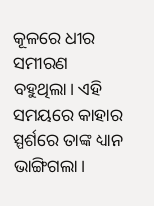କୂଳରେ ଧୀର ସମୀରଣ ବହୁଥିଲା। ଏହି ସମୟରେ କାହାର ସ୍ପର୍ଶରେ ତାଙ୍କ ଧ୍ୟାନ ଭାଙ୍ଗିଗଲା।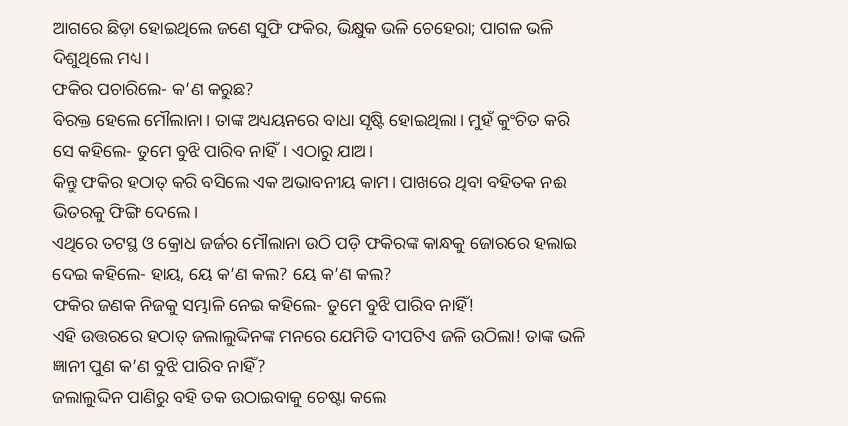ଆଗରେ ଛିଡ଼ା ହୋଇଥିଲେ ଜଣେ ସୁଫି ଫକିର, ଭିକ୍ଷୁକ ଭଳି ଚେହେରା; ପାଗଳ ଭଳି ଦିଶୁଥିଲେ ମଧ୍ୟ।
ଫକିର ପଚାରିଲେ- କ’ଣ କରୁଛ?
ବିରକ୍ତ ହେଲେ ମୌଲାନା। ତାଙ୍କ ଅଧ୍ୟୟନରେ ବାଧା ସୃଷ୍ଟି ହୋଇଥିଲା। ମୁହଁ କୁଂଚିତ କରି ସେ କହିଲେ- ତୁମେ ବୁଝି ପାରିବ ନାହିଁ। ଏଠାରୁ ଯାଅ।
କିନ୍ତୁ ଫକିର ହଠାତ୍ କରି ବସିଲେ ଏକ ଅଭାବନୀୟ କାମ। ପାଖରେ ଥିବା ବହିତକ ନଈ ଭିତରକୁ ଫିଙ୍ଗି ଦେଲେ।
ଏଥିରେ ତଟସ୍ଥ ଓ କ୍ରୋଧ ଜର୍ଜର ମୌଲାନା ଉଠି ପଡ଼ି ଫକିରଙ୍କ କାନ୍ଧକୁ ଜୋରରେ ହଲାଇ ଦେଇ କହିଲେ- ହାୟ, ୟେ କ’ଣ କଲ? ୟେ କ’ଣ କଲ?
ଫକିର ଜଣକ ନିଜକୁ ସମ୍ଭାଳି ନେଇ କହିଲେ- ତୁମେ ବୁଝି ପାରିବ ନାହିଁ!
ଏହି ଉତ୍ତରରେ ହଠାତ୍ ଜଲାଲୁଦ୍ଦିନଙ୍କ ମନରେ ଯେମିତି ଦୀପଟିଏ ଜଳି ଉଠିଲା! ତାଙ୍କ ଭଳି ଜ୍ଞାନୀ ପୁଣ କ’ଣ ବୁଝି ପାରିବ ନାହିଁ?
ଜଲାଲୁଦ୍ଦିନ ପାଣିରୁ ବହି ତକ ଉଠାଇବାକୁ ଚେଷ୍ଟା କଲେ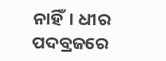ନାହିଁ। ଧୀର ପଦବ୍ରଜରେ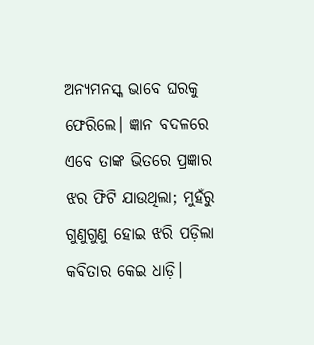ଅନ୍ୟମନସ୍କ ଭାବେ ଘରକୁ ଫେରିଲେ। ଜ୍ଞାନ ବଦଳରେ ଏବେ ତାଙ୍କ ଭିତରେ ପ୍ରଜ୍ଞାର ଝର ଫିଟି ଯାଉଥିଲା; ମୁହଁରୁ ଗୁଣୁଗୁଣୁ ହୋଇ ଝରି ପଡ଼ିଲା କବିତାର କେଇ ଧାଡ଼ି।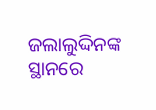ଜଲାଲୁଦ୍ଦିନଙ୍କ ସ୍ଥାନରେ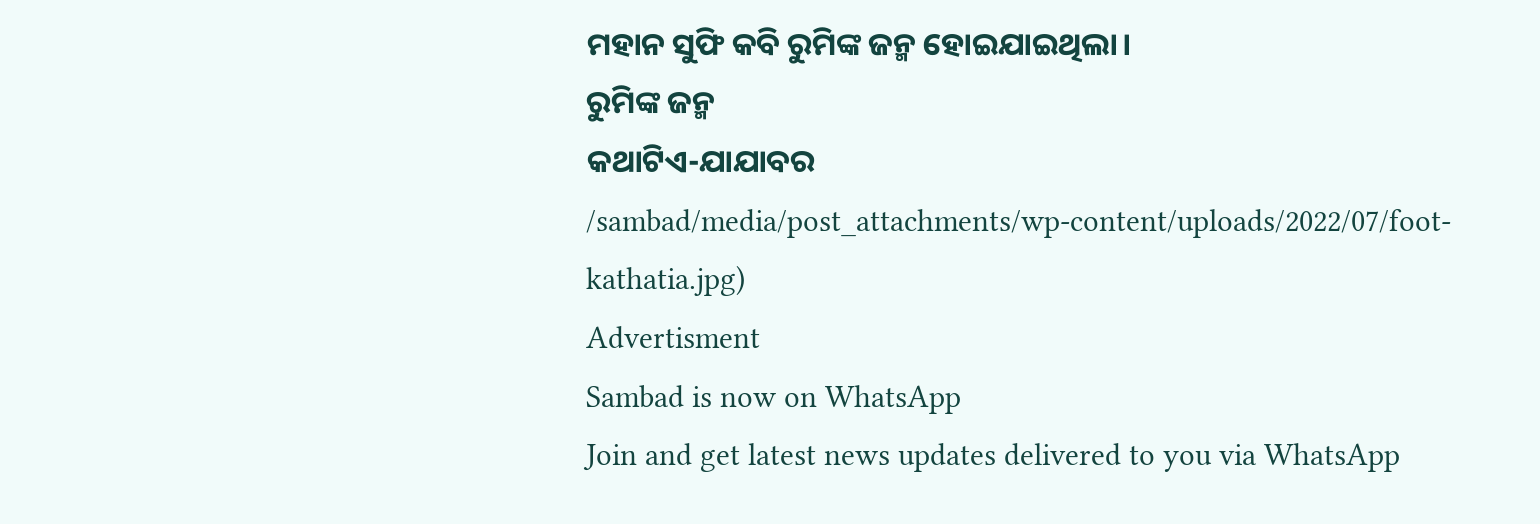ମହାନ ସୁଫି କବି ରୁମିଙ୍କ ଜନ୍ମ ହୋଇଯାଇଥିଲା।
ରୁମିଙ୍କ ଜନ୍ମ
କଥାଟିଏ-ଯାଯାବର
/sambad/media/post_attachments/wp-content/uploads/2022/07/foot-kathatia.jpg)
Advertisment
Sambad is now on WhatsApp
Join and get latest news updates delivered to you via WhatsApp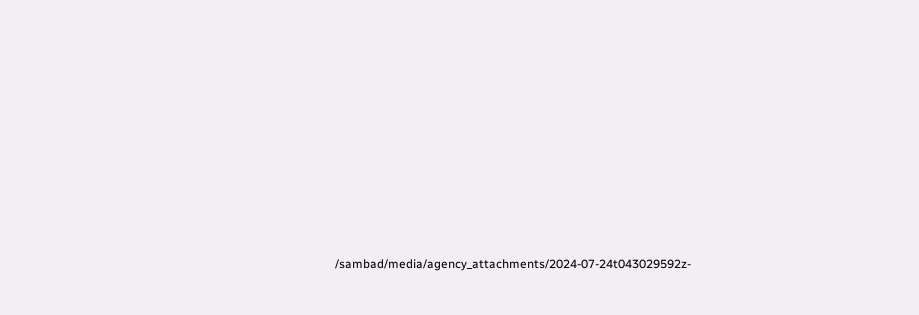/sambad/media/agency_attachments/2024-07-24t043029592z-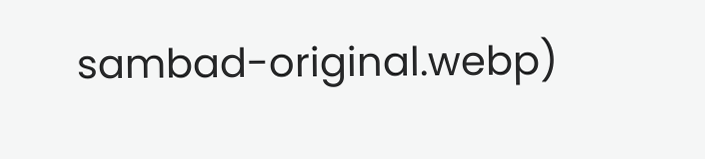sambad-original.webp)